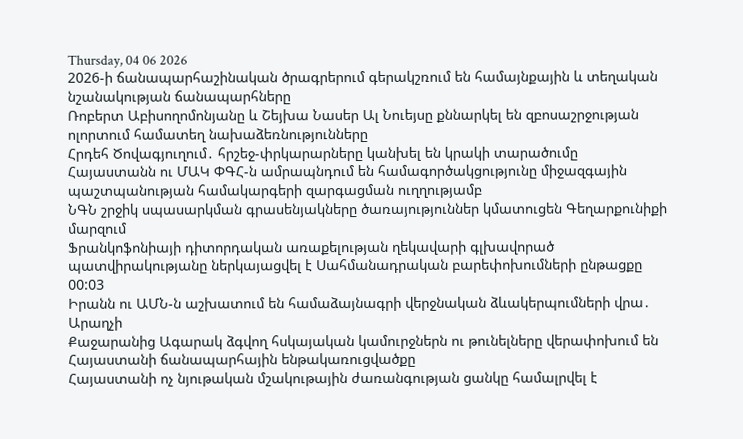Thursday, 04 06 2026
2026-ի ճանապարհաշինական ծրագրերում գերակշռում են համայնքային և տեղական նշանակության ճանապարհները
Ռոբերտ Աբիսողոմոնյանը և Շեյխա Նասեր Ալ Նուեյսը քննարկել են զբոսաշրջության ոլորտում համատեղ նախաձեռնությունները
Հրդեհ Ծովագյուղում․ հրշեջ-փրկարարները կանխել են կրակի տարածումը
Հայաստանն ու ՄԱԿ ՓԳՀ-ն ամրապնդում են համագործակցությունը միջազգային պաշտպանության համակարգերի զարգացման ուղղությամբ
ՆԳՆ շրջիկ սպասարկման գրասենյակները ծառայություններ կմատուցեն Գեղարքունիքի մարզում
Ֆրանկոֆոնիայի դիտորդական առաքելության ղեկավարի գլխավորած պատվիրակությանը ներկայացվել է Սահմանադրական բարեփոխումների ընթացքը
00:03
Իրանն ու ԱՄՆ-ն աշխատում են համաձայնագրի վերջնական ձևակերպումների վրա․ Արաղչի
Քաջարանից Ագարակ ձգվող հսկայական կամուրջներն ու թունելները վերափոխում են Հայաստանի ճանապարհային ենթակառուցվածքը
Հայաստանի ոչ նյութական մշակութային ժառանգության ցանկը համալրվել է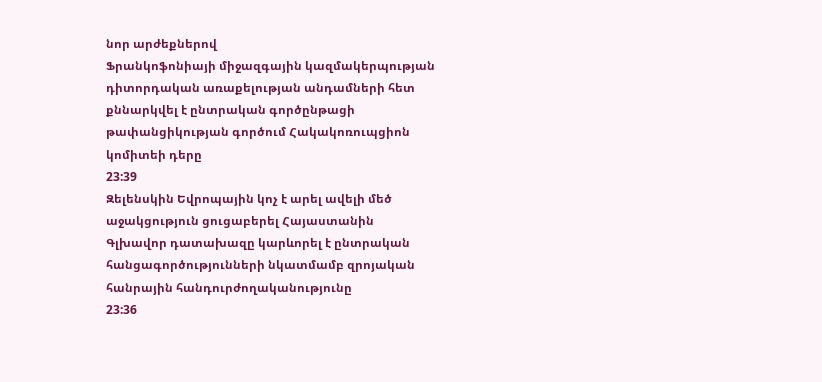նոր արժեքներով
Ֆրանկոֆոնիայի միջազգային կազմակերպության դիտորդական առաքելության անդամների հետ քննարկվել է ընտրական գործընթացի թափանցիկության գործում Հակակոռուպցիոն կոմիտեի դերը
23:39
Զելենսկին Եվրոպային կոչ է արել ավելի մեծ աջակցություն ցուցաբերել Հայաստանին
Գլխավոր դատախազը կարևորել է ընտրական հանցագործությունների նկատմամբ զրոյական հանրային հանդուրժողականությունը
23:36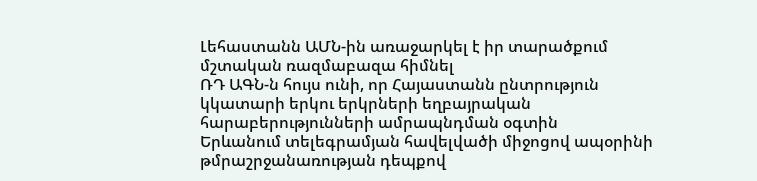Լեհաստանն ԱՄՆ-ին առաջարկել է իր տարածքում մշտական ռազմաբազա հիմնել
ՌԴ ԱԳՆ-ն հույս ունի, որ Հայաստանն ընտրություն կկատարի երկու երկրների եղբայրական հարաբերությունների ամրապնդման օգտին
Երևանում տելեգրամյան հավելվածի միջոցով ապօրինի թմրաշրջանառության դեպքով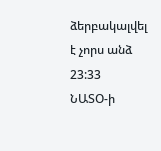ձերբակալվել է չորս անձ
23:33
ՆԱՏՕ-ի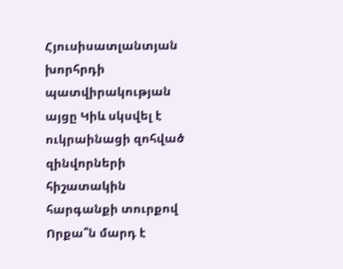Հյուսիսատլանտյան խորհրդի պատվիրակության այցը Կիև սկսվել է ուկրաինացի զոհված զինվորների հիշատակին հարգանքի տուրքով
Որքա՞ն մարդ է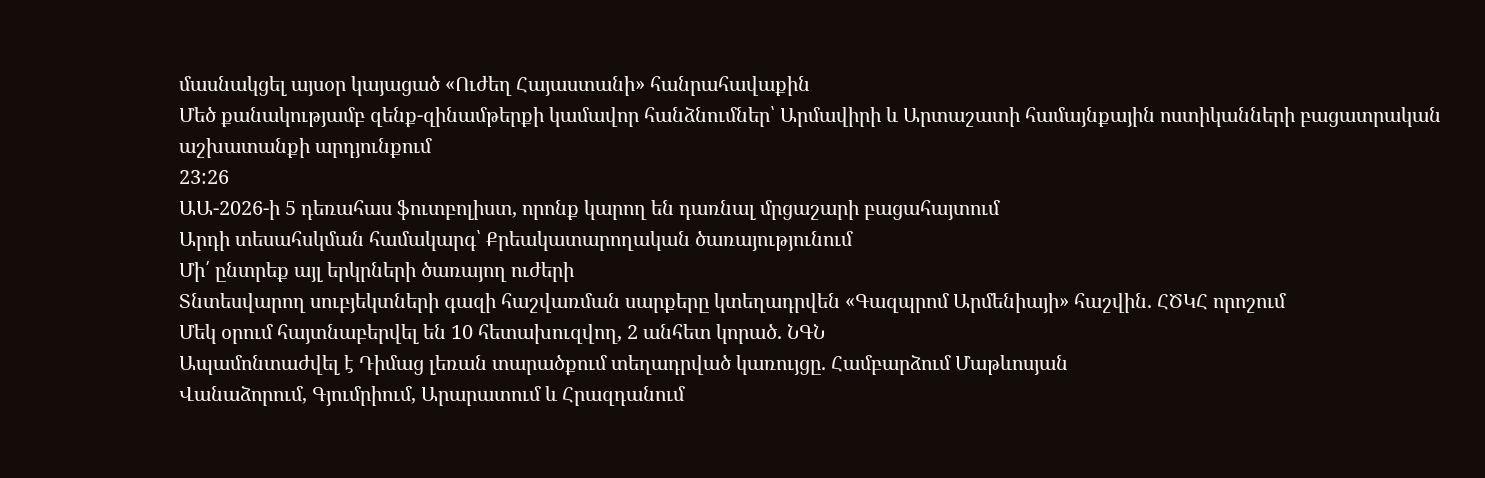մասնակցել այսօր կայացած «Ուժեղ Հայաստանի» հանրահավաքին
Մեծ քանակությամբ զենք-զինամթերքի կամավոր հանձնումներ՝ Արմավիրի և Արտաշատի համայնքային ոստիկանների բացատրական աշխատանքի արդյունքում
23:26
ԱԱ-2026-ի 5 դեռահաս ֆուտբոլիստ, որոնք կարող են դառնալ մրցաշարի բացահայտում
Արդի տեսահսկման համակարգ՝ Քրեակատարողական ծառայությունում
Մի՛ ընտրեք այլ երկրների ծառայող ուժերի
Տնտեսվարող սուբյեկտների գազի հաշվառման սարքերը կտեղադրվեն «Գազպրոմ Արմենիայի» հաշվին. ՀԾԿՀ որոշում
Մեկ օրում հայտնաբերվել են 10 հետախուզվող, 2 անհետ կորած. ՆԳՆ
Ապամոնտաժվել է Դիմաց լեռան տարածքում տեղադրված կառույցը. Համբարձում Մաթևոսյան
Վանաձորում, Գյումրիում, Արարատում և Հրազդանում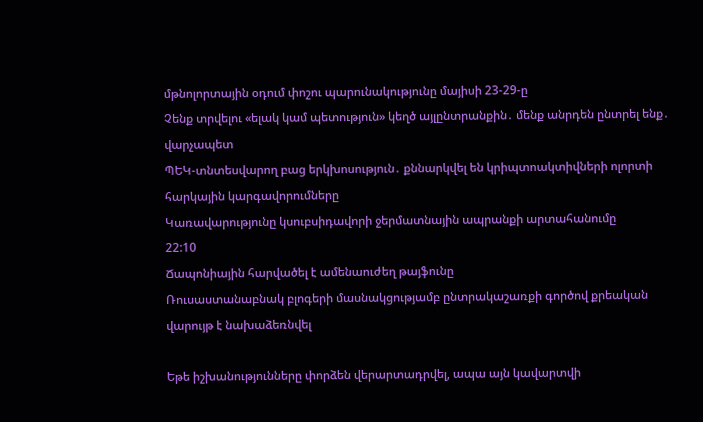մթնոլորտային օդում փոշու պարունակությունը մայիսի 23-29-ը
Չենք տրվելու «ելակ կամ պետություն» կեղծ այլընտրանքին․ մենք անրդեն ընտրել ենք․ վարչապետ
ՊԵԿ-տնտեսվարող բաց երկխոսություն․ քննարկվել են կրիպտոակտիվների ոլորտի հարկային կարգավորումները
Կառավարությունը կսուբսիդավորի ջերմատնային ապրանքի արտահանումը
22:10
Ճապոնիային հարվածել է ամենաուժեղ թայֆունը
Ռուսաստանաբնակ բլոգերի մասնակցությամբ ընտրակաշառքի գործով քրեական վարույթ է նախաձեռնվել

Եթե իշխանությունները փորձեն վերարտադրվել, ապա այն կավարտվի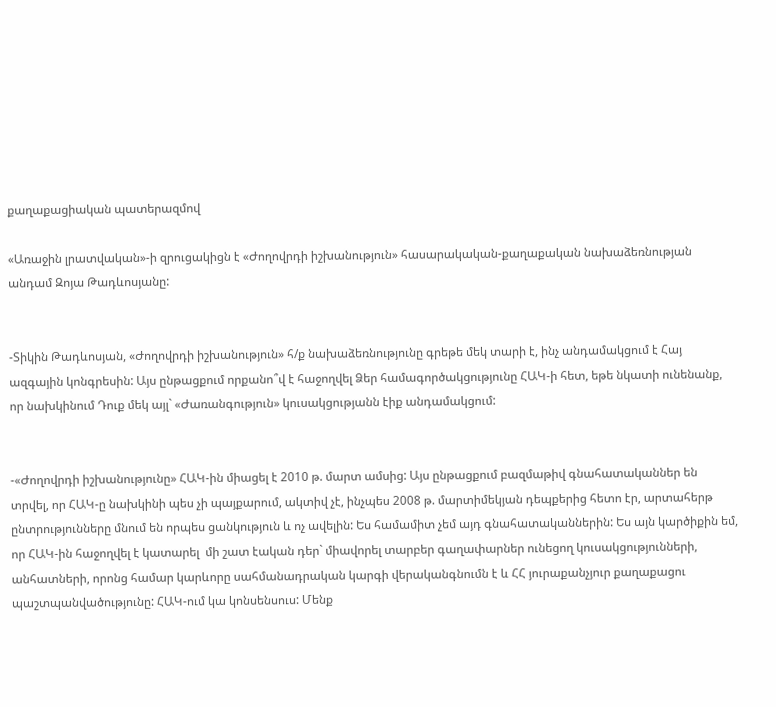քաղաքացիական պատերազմով

«Առաջին լրատվական»-ի զրուցակիցն է «Ժողովրդի իշխանություն» հասարակական-քաղաքական նախաձեռնության անդամ Զոյա Թադևոսյանը:


-Տիկին Թադևոսյան, «Ժողովրդի իշխանություն» հ/ք նախաձեռնությունը գրեթե մեկ տարի է, ինչ անդամակցում է Հայ ազգային կոնգրեսին: Այս ընթացքում որքանո՞վ է հաջողվել Ձեր համագործակցությունը ՀԱԿ-ի հետ, եթե նկատի ունենանք, որ նախկինում Դուք մեկ այլ` «Ժառանգություն» կուսակցությանն էիք անդամակցում:


-«Ժողովրդի իշխանությունը» ՀԱԿ-ին միացել է 2010 թ. մարտ ամսից: Այս ընթացքում բազմաթիվ գնահատականներ են տրվել, որ ՀԱԿ-ը նախկինի պես չի պայքարում, ակտիվ չէ, ինչպես 2008 թ. մարտիմեկյան դեպքերից հետո էր, արտահերթ ընտրությունները մնում են որպես ցանկություն և ոչ ավելին: Ես համամիտ չեմ այդ գնահատականներին: Ես այն կարծիքին եմ, որ ՀԱԿ-ին հաջողվել է կատարել  մի շատ էական դեր` միավորել տարբեր գաղափարներ ունեցող կուսակցությունների, անհատների, որոնց համար կարևորը սահմանադրական կարգի վերականգնումն է և ՀՀ յուրաքանչյուր քաղաքացու պաշտպանվածությունը: ՀԱԿ-ում կա կոնսենսուս: Մենք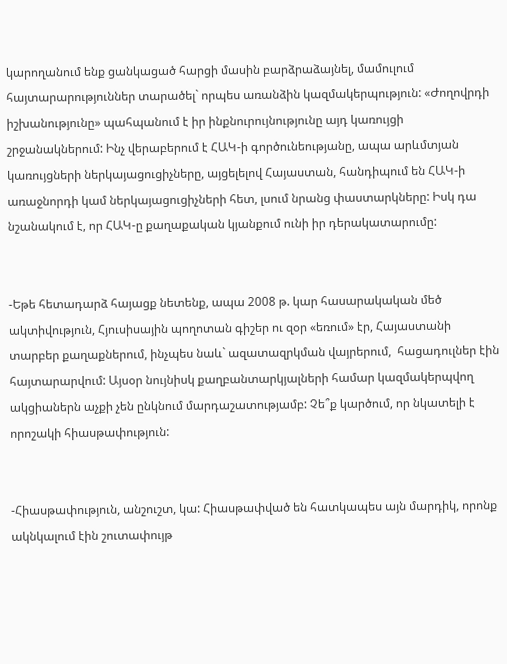կարողանում ենք ցանկացած հարցի մասին բարձրաձայնել, մամուլում հայտարարություններ տարածել` որպես առանձին կազմակերպություն: «Ժողովրդի իշխանությունը» պահպանում է իր ինքնուրույնությունը այդ կառույցի շրջանակներում: Ինչ վերաբերում է ՀԱԿ-ի գործունեությանը, ապա արևմտյան կառույցների ներկայացուցիչները, այցելելով Հայաստան, հանդիպում են ՀԱԿ-ի առաջնորդի կամ ներկայացուցիչների հետ, լսում նրանց փաստարկները: Իսկ դա նշանակում է, որ ՀԱԿ-ը քաղաքական կյանքում ունի իր դերակատարումը:


-Եթե հետադարձ հայացք նետենք, ապա 2008 թ. կար հասարակական մեծ ակտիվություն, Հյուսիսային պողոտան գիշեր ու զօր «եռում» էր, Հայաստանի տարբեր քաղաքներում, ինչպես նաև` ազատազրկման վայրերում,  հացադուլներ էին հայտարարվում: Այսօր նույնիսկ քաղբանտարկյալների համար կազմակերպվող ակցիաներն աչքի չեն ընկնում մարդաշատությամբ: Չե՞ք կարծում, որ նկատելի է որոշակի հիասթափություն:


-Հիասթափություն, անշուշտ, կա: Հիասթափված են հատկապես այն մարդիկ, որոնք ակնկալում էին շուտափույթ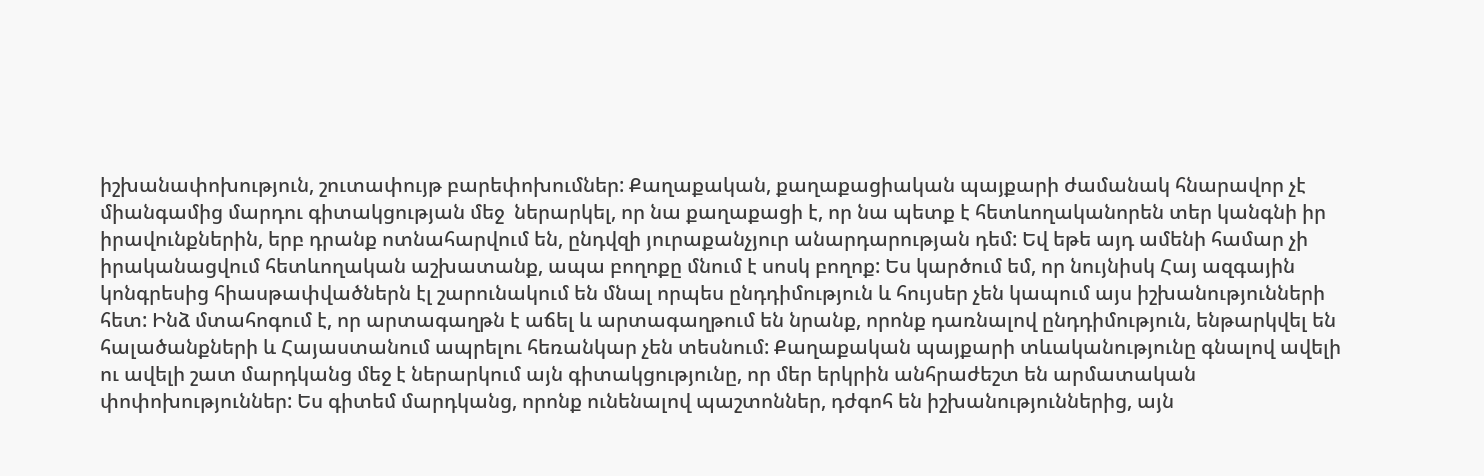իշխանափոխություն, շուտափույթ բարեփոխումներ: Քաղաքական, քաղաքացիական պայքարի ժամանակ հնարավոր չէ միանգամից մարդու գիտակցության մեջ  ներարկել, որ նա քաղաքացի է, որ նա պետք է հետևողականորեն տեր կանգնի իր իրավունքներին, երբ դրանք ոտնահարվում են, ընդվզի յուրաքանչյուր անարդարության դեմ: Եվ եթե այդ ամենի համար չի իրականացվում հետևողական աշխատանք, ապա բողոքը մնում է սոսկ բողոք: Ես կարծում եմ, որ նույնիսկ Հայ ազգային կոնգրեսից հիասթափվածներն էլ շարունակում են մնալ որպես ընդդիմություն և հույսեր չեն կապում այս իշխանությունների հետ: Ինձ մտահոգում է, որ արտագաղթն է աճել և արտագաղթում են նրանք, որոնք դառնալով ընդդիմություն, ենթարկվել են հալածանքների և Հայաստանում ապրելու հեռանկար չեն տեսնում: Քաղաքական պայքարի տևականությունը գնալով ավելի ու ավելի շատ մարդկանց մեջ է ներարկում այն գիտակցությունը, որ մեր երկրին անհրաժեշտ են արմատական փոփոխություններ: Ես գիտեմ մարդկանց, որոնք ունենալով պաշտոններ, դժգոհ են իշխանություններից, այն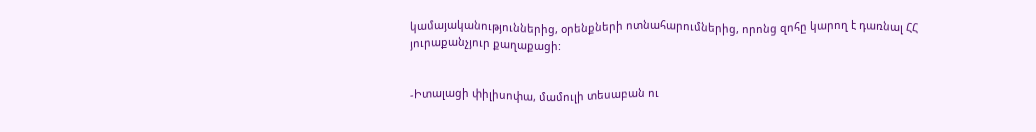կամայականություններից, օրենքների ոտնահարումներից, որոնց զոհը կարող է դառնալ ՀՀ յուրաքանչյուր քաղաքացի:


-Իտալացի փիլիսոփա, մամուլի տեսաբան ու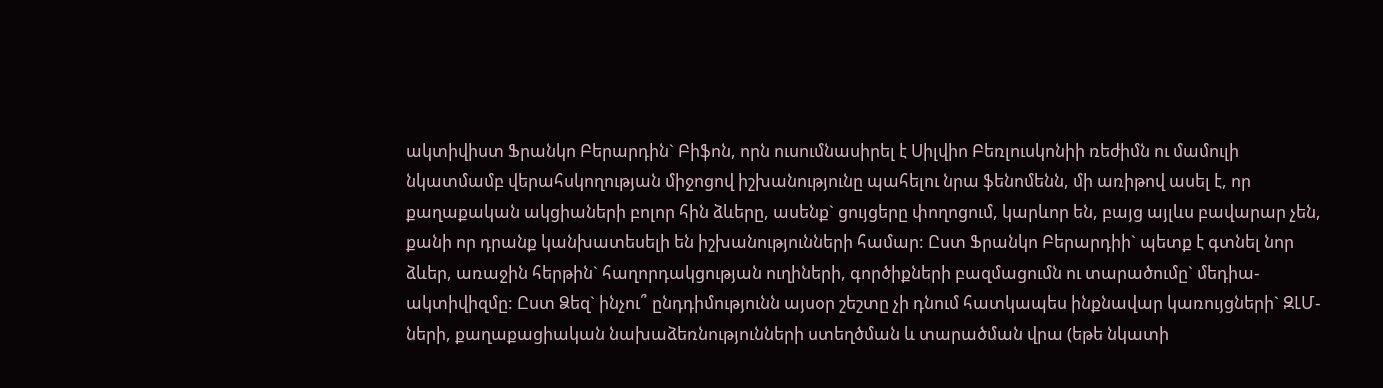ակտիվիստ Ֆրանկո Բերարդին` Բիֆոն, որն ուսումնասիրել է Սիլվիո Բեռլուսկոնիի ռեժիմն ու մամուլի նկատմամբ վերահսկողության միջոցով իշխանությունը պահելու նրա ֆենոմենն, մի առիթով ասել է, որ քաղաքական ակցիաների բոլոր հին ձևերը, ասենք` ցույցերը փողոցում, կարևոր են, բայց այլևս բավարար չեն, քանի որ դրանք կանխատեսելի են իշխանությունների համար: Ըստ Ֆրանկո Բերարդիի` պետք է գտնել նոր ձևեր, առաջին հերթին` հաղորդակցության ուղիների, գործիքների բազմացումն ու տարածումը` մեդիա-ակտիվիզմը: Ըստ Ձեզ` ինչու՞ ընդդիմությունն այսօր շեշտը չի դնում հատկապես ինքնավար կառույցների` ԶԼՄ-ների, քաղաքացիական նախաձեռնությունների ստեղծման և տարածման վրա (եթե նկատի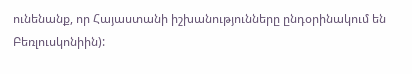ունենանք, որ Հայաստանի իշխանությունները ընդօրինակում են Բեռլուսկոնիին):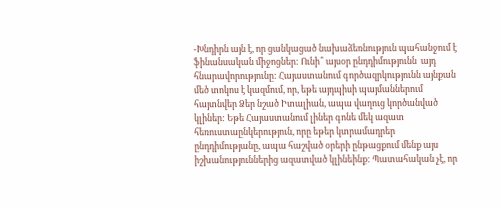-Խնդիրն այն է, որ ցանկացած նախաձեռնություն պահանջում է ֆինանսական միջոցներ: Ունի՞ այսօր ընդդիմությունն  այդ հնարավորությունը: Հայաստանում գործազրկությունն այնքան մեծ տոկոս է կազմում, որ, եթե այդպիսի պայմաններում հայտնվեր Ձեր նշած Իտալիան, ապա վաղուց կործանված կլիներ: Եթե Հայաստանում լիներ գոնե մեկ ազատ հեռուստաընկերություն, որը եթեր կտրամադրեր ընդդիմությանը, ապա հաշված օրերի ընթացքում մենք այս իշխանություններից ազատված կլինեինք: Պատահական չէ, որ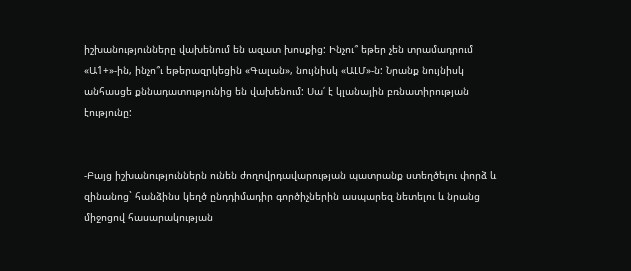իշխանությունները վախենում են ազատ խոսքից: Ինչու՞ եթեր չեն տրամադրում «Ա1+»-ին, ինչո՞ւ եթերազրկեցին «Գալան», նույնիսկ «ԱԼՄ»-ն: Նրանք նույնիսկ անհասցե քննադատությունից են վախենում: Սա՛ է կլանային բռնատիրության էությունը:


-Բայց իշխանություններն ունեն ժողովրդավարության պատրանք ստեղծելու փորձ և զինանոց` հանձինս կեղծ ընդդիմադիր գործիչներին ասպարեզ նետելու և նրանց միջոցով հասարակության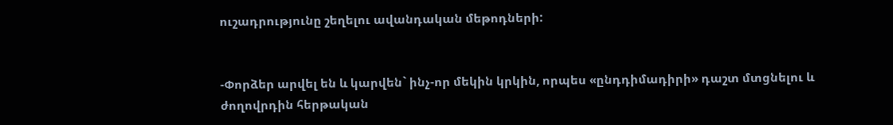ուշադրությունը շեղելու ավանդական մեթոդների:


-Փորձեր արվել են և կարվեն` ինչ-որ մեկին կրկին, որպես «ընդդիմադիրի» դաշտ մտցնելու և ժողովրդին հերթական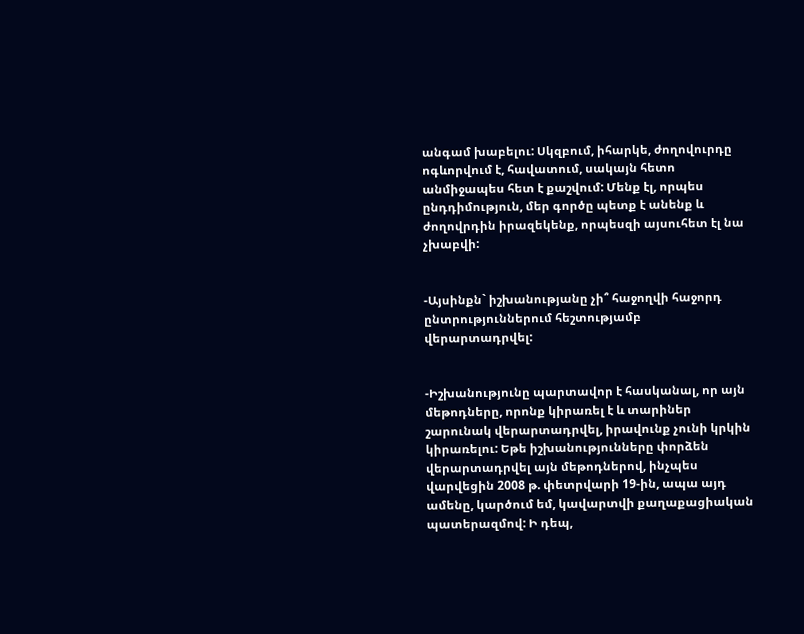անգամ խաբելու: Սկզբում, իհարկե, ժողովուրդը ոգևորվում է, հավատում, սակայն հետո անմիջապես հետ է քաշվում: Մենք էլ, որպես ընդդիմություն, մեր գործը պետք է անենք և ժողովրդին իրազեկենք, որպեսզի այսուհետ էլ նա չխաբվի:


-Այսինքն` իշխանությանը չի՞ հաջողվի հաջորդ ընտրություններում հեշտությամբ վերարտադրվել:


-Իշխանությունը պարտավոր է հասկանալ, որ այն մեթոդները, որոնք կիրառել է և տարիներ շարունակ վերարտադրվել, իրավունք չունի կրկին կիրառելու: Եթե իշխանությունները փորձեն վերարտադրվել այն մեթոդներով, ինչպես վարվեցին 2008 թ. փետրվարի 19-ին, ապա այդ ամենը, կարծում եմ, կավարտվի քաղաքացիական պատերազմով: Ի դեպ,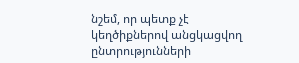նշեմ, որ պետք չէ կեղծիքներով անցկացվող ընտրությունների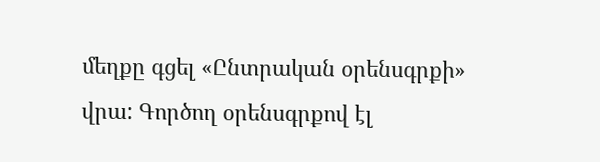մեղքը գցել «Ընտրական օրենսգրքի» վրա: Գործող օրենսգրքով էլ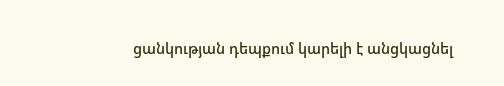ցանկության դեպքում կարելի է անցկացնել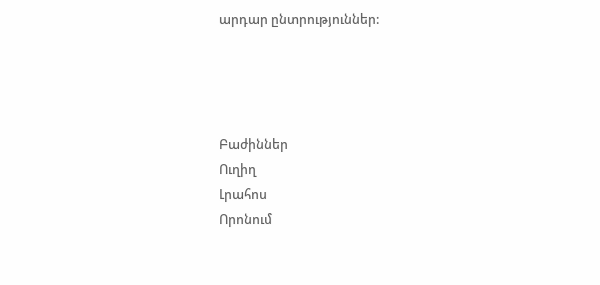արդար ընտրություններ:




Բաժիններ
Ուղիղ
Լրահոս
Որոնում